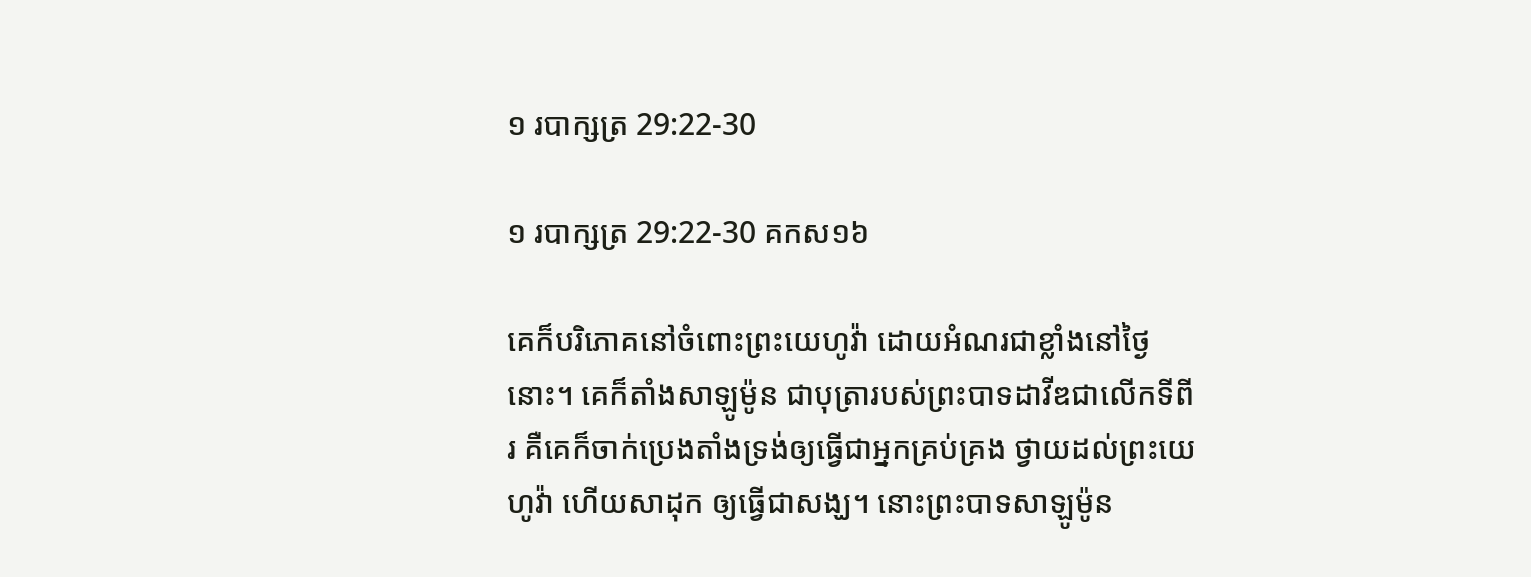១ របា‌ក្សត្រ 29:22-30

១ របា‌ក្សត្រ 29:22-30 គកស១៦

គេក៏បរិ‌ភោគនៅចំពោះព្រះ‌យេហូវ៉ា ដោយអំណរជាខ្លាំងនៅថ្ងៃនោះ។ គេក៏តាំងសាឡូម៉ូន ជាបុត្រារបស់ព្រះបាទដាវីឌជាលើកទីពីរ គឺគេក៏ចាក់ប្រេងតាំងទ្រង់ឲ្យធ្វើជាអ្នកគ្រប់គ្រង ថ្វាយដល់ព្រះ‌យេហូវ៉ា ហើយសាដុក ឲ្យធ្វើជាសង្ឃ។ នោះព្រះបាទសាឡូម៉ូន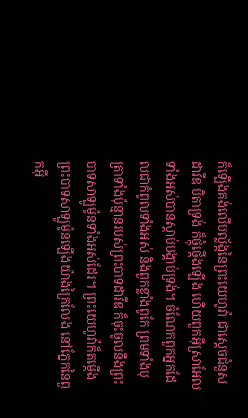ក៏ឡើងគង់លើបល្ល័ង្កនៃព្រះ‌យេហូវ៉ា ជាស្តេចជំនួសដាវីឌ បិតាទ្រង់ ក៏ថ្កុំ‌ថ្កើងឡើង ហើយពួកអ៊ីស្រា‌អែលទាំងអស់បានស្តាប់បង្គាប់ទ្រង់។ ចំណែកពួកអ្នកដែលជាកំពូលទាំងអស់ និងពួកខ្លាំងពូកែ ព្រមទាំងបុត្រាទាំងប៉ុន្មានរបស់ព្រះបាទដាវីឌ ក៏ចុះចូលនឹងព្រះបាទសាឡូម៉ូនទាំងអស់ដែរ។ ព្រះ‌យេហូវ៉ាក៏តម្កើងព្រះបាទសាឡូម៉ូនឡើងយ៉ាងក្រៃ‌លែង នៅភ្នែកនៃពួកអ៊ី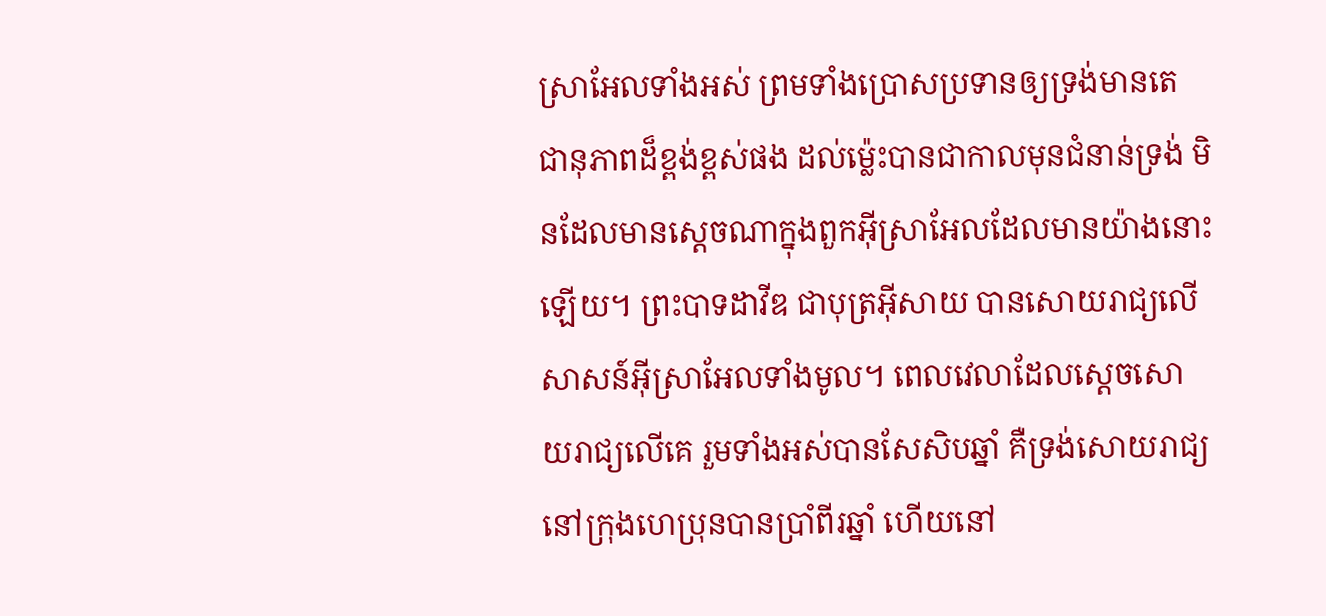ស្រា‌អែលទាំងអស់ ព្រមទាំងប្រោសប្រទានឲ្យទ្រង់មានតេជា‌នុភាពដ៏ខ្ពង់‌ខ្ពស់ផង ដល់ម៉្លេះបានជាកាលមុនជំនាន់ទ្រង់ មិនដែលមានស្តេចណាក្នុងពួកអ៊ីស្រា‌អែលដែលមានយ៉ាងនោះឡើយ។ ព្រះបាទដាវីឌ ជាបុត្រអ៊ីសាយ បានសោយ‌រាជ្យលើសាសន៍អ៊ីស្រា‌អែលទាំងមូល។ ពេលវេលាដែលស្ដេចសោយ‌រាជ្យលើគេ រួមទាំងអស់បានសែសិបឆ្នាំ គឺទ្រង់សោយ‌រាជ្យនៅក្រុងហេប្រុនបានប្រាំពីរឆ្នាំ ហើយនៅ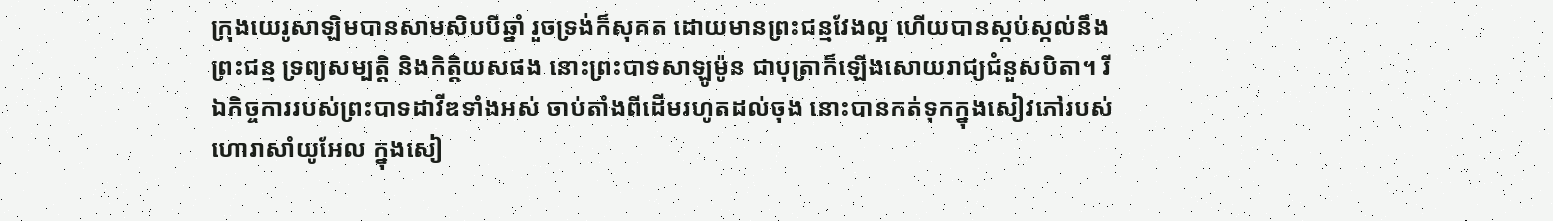ក្រុងយេរូ‌សាឡិមបានសាមសិបបីឆ្នាំ រួចទ្រង់ក៏សុគត ដោយមានព្រះ‌ជន្មវែងល្អ ហើយបានស្កប់‌ស្កល់នឹងព្រះ‌ជន្ម ទ្រព្យ‌សម្បត្តិ និងកិត្តិ‌យសផង នោះព្រះបាទសាឡូម៉ូន ជាបុត្រាក៏ឡើងសោយ‌រាជ្យជំនួសបិតា។ រីឯកិច្ច‌ការរបស់ព្រះបាទដាវីឌទាំងអស់ ចាប់តាំងពីដើមរហូតដល់ចុង នោះបានកត់ទុកក្នុងសៀវភៅរបស់ហោរាសាំយូ‌អែល ក្នុងសៀ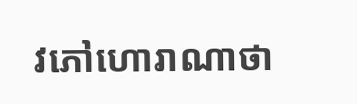វភៅហោរាណាថា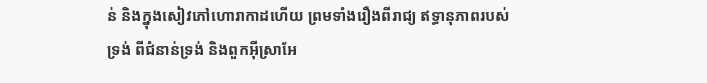ន់ និងក្នុងសៀវភៅហោរាកាដហើយ ព្រមទាំងរឿងពីរាជ្យ ឥទ្ធា‌នុភាពរបស់ទ្រង់ ពីជំនាន់ទ្រង់ និងពួកអ៊ីស្រា‌អែ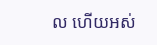ល ហើយអស់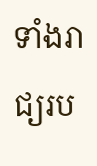ទាំងរាជ្យរប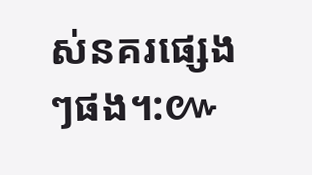ស់នគរផ្សេងៗផង។:៚